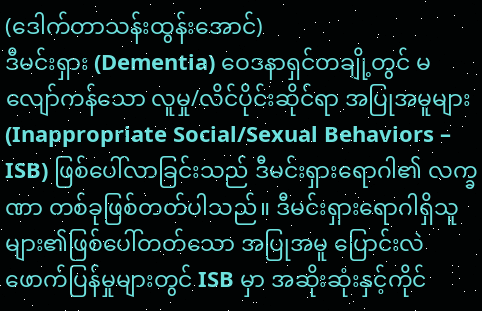(ဒေါက်တာသန်းထွန်းအောင်)
ဒီမင်းရှား (Dementia) ဝေဒနာရှင်တချို့တွင် မလျော်ကန်သော လူမှု/လိင်ပိုင်းဆိုင်ရာ အပြုအမူများ (Inappropriate Social/Sexual Behaviors – ISB) ဖြစ်ပေါ်လာခြင်းသည် ဒီမင်းရှားရောဂါ၏ လက္ခဏာ တစ်ခုဖြစ်တတ်ပါသည်။ ဒီမင်းရှားရောဂါရှိသူများ၏ဖြစ်ပေါ်တတ်သော အပြုအမူ ပြောင်းလဲ ဖောက်ပြန်မှုများတွင် ISB မှာ အဆိုးဆုံးနှင့်ကိုင်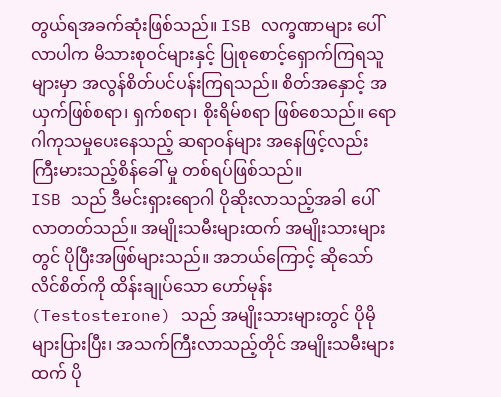တွယ်ရအခက်ဆုံးဖြစ်သည်။ ISB လက္ခဏာများ ပေါ်လာပါက မိသားစုဝင်များနှင့် ပြုစုစောင့်ရှောက်ကြရသူများမှာ အလွန်စိတ်ပင်ပန်းကြရသည်။ စိတ်အနှောင့် အယှက်ဖြစ်စရာ၊ ရှက်စရာ၊ စိုးရိမ်စရာ ဖြစ်စေသည်။ ရောဂါကုသမှုပေးနေသည့် ဆရာဝန်များ အနေဖြင့်လည်း ကြီးမားသည့်စိန်ခေါ် မှု တစ်ရပ်ဖြစ်သည်။
ISB သည် ဒီမင်းရှားရောဂါ ပိုဆိုးလာသည့်အခါ ပေါ်လာတတ်သည်။ အမျိုးသမီးများထက် အမျိုးသားများတွင် ပိုပြီးအဖြစ်များသည်။ အဘယ်ကြောင့် ဆိုသော် လိင်စိတ်ကို ထိန်းချုပ်သော ဟော်မုန်း (Testosterone) သည် အမျိုးသားများတွင် ပိုမို များပြားပြီး၊ အသက်ကြီးလာသည့်တိုင် အမျိုးသမီးများထက် ပို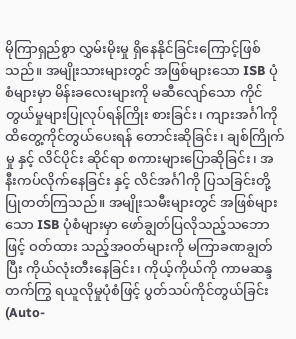မိုကြာရှည်စွာ လွှမ်းမိုးမှု ရှိနေနိုင်ခြင်းကြောင့်ဖြစ်သည်။ အမျိုးသားများတွင် အဖြစ်များသော ISB ပုံစံများမှာ မိန်းခလေးများကို မဆီလျော်သော ကိုင်တွယ်မှုများပြုလုပ်ရန်ကြိုး စားခြင်း၊ ကျားအင်္ဂါကို ထိတွေ့ကိုင်တွယ်ပေးရန် တောင်းဆိုခြင်း၊ ချစ်ကြိုက်မှု နှင့် လိင်ပိုင်း ဆိုင်ရာ စကားများပြောဆိုခြင်း၊ အနီးကပ်လိုက်နေခြင်း နှင့် လိင်အင်္ဂါကို ပြသခြင်းတို့ ပြုတတ်ကြသည်။ အမျိုးသမီးများတွင် အဖြစ်များသော ISB ပုံစံများမှာ ဖော်ချွတ်ပြလိုသည့်သဘောဖြင့် ဝတ်ထား သည့်အဝတ်များကို မကြာခဏချွတ်ပြီး ကိုယ်လုံးတီးနေခြင်း၊ ကိုယ့်ကိုယ်ကို ကာမဆန္ဒ တက်ကြွ ရယူလိုမှုပုံစံဖြင့် ပွတ်သပ်ကိုင်တွယ်ခြင်း (Auto-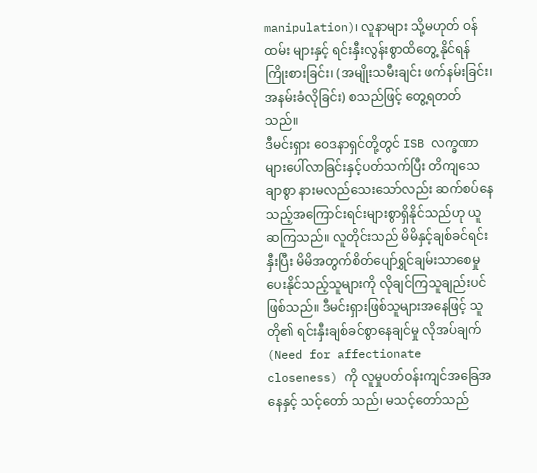manipulation)၊ လူနာများ သို့မဟုတ် ဝန်ထမ်း များနှင့် ရင်းနှီးလွန်းစွာထိတွေ့ နိုင်ရန်ကြိုးစားခြင်း၊ (အမျိုးသမီးချင်း ဖက်နမ်းခြင်း၊ အနမ်းခံလိုခြင်း) စသည်ဖြင့် တွေ့ရတတ်သည်။
ဒီမင်းရှား ဝေဒနာရှင်တို့တွင် ISB လက္ခဏာများပေါ်လာခြင်းနှင့်ပတ်သက်ပြီး တိကျသေချာစွာ နားမလည်သေးသော်လည်း ဆက်စပ်နေသည့်အကြောင်းရင်းများစွာရှိနိုင်သည်ဟု ယူဆကြသည်။ လူတိုင်းသည် မိမိနှင့်ချစ်ခင်ရင်းနှီးပြီး မိမိအတွက်စိတ်ပျော်ရွှင်ချမ်းသာစေမှုပေးနိုင်သည့်သူများကို လိုချင်ကြသူချည်းပင်ဖြစ်သည်။ ဒီမင်းရှားဖြစ်သူများအနေဖြင့် သူတို၏ ရင်းနှီးချစ်ခင်စွာနေချင်မှု လိုအပ်ချက် (Need for affectionate closeness) ကို လူမှုပတ်ဝန်းကျင်အခြေအနေနှင့် သင့်တော် သည်၊ မသင့်တော်သည်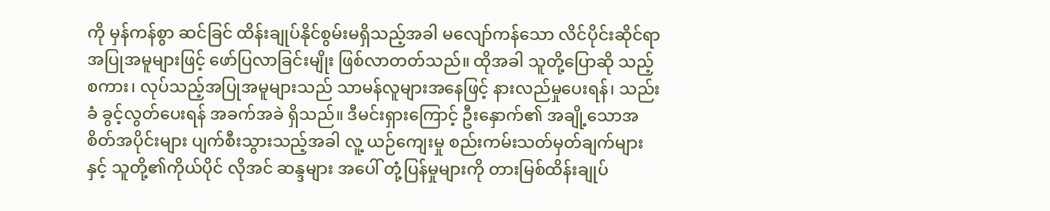ကို မှန်ကန်စွာ ဆင်ခြင် ထိန်းချုပ်နိုင်စွမ်းမရှိသည့်အခါ မလျော်ကန်သော လိင်ပိုင်းဆိုင်ရာ အပြုအမူများဖြင့် ဖော်ပြလာခြင်းမျိုး ဖြစ်လာတတ်သည်။ ထိုအခါ သူတို့ပြောဆို သည့် စကား၊ လုပ်သည့်အပြုအမူများသည် သာမန်လူများအနေဖြင့် နားလည်မှုပေးရန်၊ သည်းခံ ခွင့်လွတ်ပေးရန် အခက်အခဲ ရှိသည်။ ဒီမင်းရှားကြောင့် ဦးနှောက်၏ အချို့သောအစိတ်အပိုင်းများ ပျက်စီးသွားသည့်အခါ လူ့ ယဉ်ကျေးမှု စည်းကမ်းသတ်မှတ်ချက်များနှင့် သူတို့၏ကိုယ်ပိုင် လိုအင် ဆန္ဒများ အပေါ် တုံ့ပြန်မှုများကို တားမြစ်ထိန်းချုပ်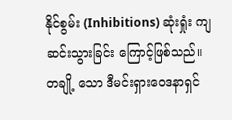နိုင်စွမ်း (Inhibitions) ဆုံးရှုံး ကျဆင်းသွားခြင်း ကြောင့်ဖြစ်သည်။ တချို့ သော ဒီမင်းရှားဝေဒနာရှင်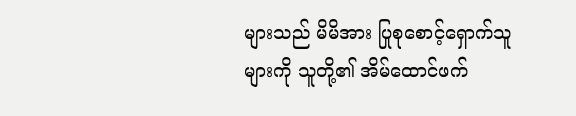များသည် မိမိအား ပြုစုစောင့်ရှောက်သူများကို သူတို့၏ အိမ်ထောင်ဖက်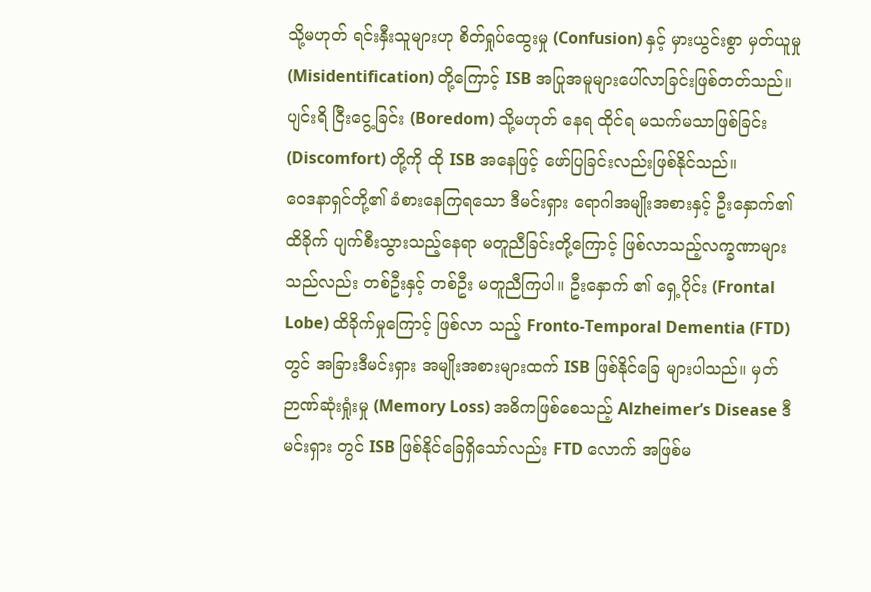သို့မဟုတ် ရင်းနှီးသူများဟု စိတ်ရှုပ်ထွေးမှု (Confusion) နှင့် မှားယွင်းစွာ မှတ်ယူမှု (Misidentification) တို့ကြောင့် ISB အပြုအမူများပေါ်လာခြင်းဖြစ်တတ်သည်။ ပျင်းရိ ငြီးငွေ့ခြင်း (Boredom) သို့မဟုတ် နေရ ထိုင်ရ မသက်မသာဖြစ်ခြင်း (Discomfort) တို့ကို ထို ISB အနေဖြင့် ဖော်ပြခြင်းလည်းဖြစ်နိုင်သည်။
ဝေဒနာရှင်တို့၏ ခံစားနေကြရသော ဒီမင်းရှား ရောဂါအမျိုးအစားနှင့် ဦးနှောက်၏ ထိခိုက် ပျက်စီးသွားသည့်နေရာ မတူညီခြင်းတို့ကြောင့် ဖြစ်လာသည့်လက္ခဏာများသည်လည်း တစ်ဦးနှင့် တစ်ဦး မတူညီကြပါ။ ဦးနှောက် ၏ ရှေ့ပိုင်း (Frontal Lobe) ထိခိုက်မှုကြောင့် ဖြစ်လာ သည့် Fronto-Temporal Dementia (FTD) တွင် အခြားဒီမင်းရှား အမျိုးအစားများထက် ISB ဖြစ်နိုင်ခြေ များပါသည်။ မှတ်ဉာဏ်ဆုံးရှုံးမှု (Memory Loss) အဓိကဖြစ်စေသည့် Alzheimer’s Disease ဒီမင်းရှား တွင် ISB ဖြစ်နိုင်ခြေရှိသော်လည်း FTD လောက် အဖြစ်မ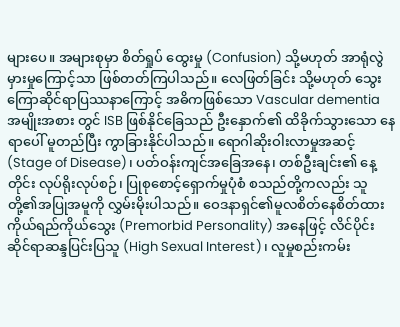များပေ။ အများစုမှာ စိတ်ရှုပ် ထွေးမှု (Confusion) သို့မဟုတ် အာရုံလွဲမှားမှုကြောင့်သာ ဖြစ်တတ်ကြပါသည်။ လေဖြတ်ခြင်း သို့မဟုတ် သွေးကြောဆိုင်ရာပြဿနာကြောင့် အဓိကဖြစ်သော Vascular dementia အမျိုးအစား တွင် ISB ဖြစ်နိုင်ခြေသည် ဦးနှောက်၏ ထိခိုက်သွားသော နေရာပေါ် မူတည်ပြီး ကွာခြားနိုင်ပါသည်။ ရောဂါဆိုးဝါးလာမှုအဆင့် (Stage of Disease)၊ ပတ်ဝန်းကျင်အခြေအနေ၊ တစ်ဦးချင်း၏ နေ့တိုင်း လုပ်ရိုးလုပ်စဉ်၊ ပြုစုစောင့်ရှောက်မှုပုံစံ စသည်တို့ကလည်း သူတို့၏အပြုအမူကို လွှမ်းမိုးပါသည်။ ဝေဒနာရှင်၏မူလစိတ်နေစိတ်ထား ကိုယ်ရည်ကိုယ်သွေး (Premorbid Personality) အနေဖြင့် လိင်ပိုင်းဆိုင်ရာဆန္ဒပြင်းပြသူ (High Sexual Interest)၊ လူမှုစည်းကမ်း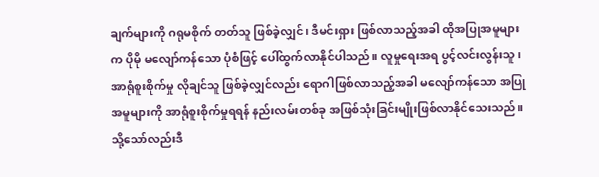ချက်များကို ဂရုမစိုက် တတ်သူ ဖြစ်ခဲ့လျှင်၊ ဒီမင်းရှား ဖြစ်လာသည့်အခါ ထိုအပြုအမူများက ပိုမို မလျော်ကန်သော ပုံစံဖြင့် ပေါ်ထွက်လာနိုင်ပါသည်။ လူမှုရေးအရ ပွင့်လင်းလွန်းသူ၊ အာရုံစူးစိုက်မှု လိုချင်သူ ဖြစ်ခဲ့လျှင်လည်း ရောဂါဖြစ်လာသည့်အခါ မလျော်ကန်သော အပြုအမူများကို အာရုံစူးစိုက်မှုရရန် နည်းလမ်းတစ်ခု အဖြစ်သုံးခြင်းမျိုးဖြစ်လာနိုင်သေးသည်။ သို့သော်လည်းဒီ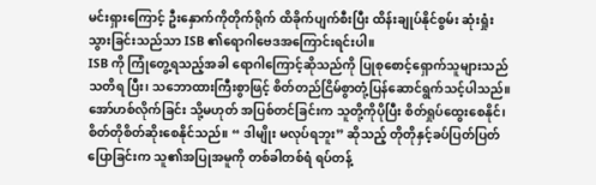မင်းရှားကြောင့် ဦးနှောက်ကိုတိုက်ရိုက် ထိခိုက်ပျက်စီးပြီး ထိန်းချုပ်နိုင်စွမ်း ဆုံးရှုံးသွားခြင်းသည်သာ ISB ၏ရောဂါဗေဒအကြောင်းရင်းပါ။
ISB ကို ကြုံတွေ့ရသည့်အခါ ရောဂါကြောင့်ဆိုသည်ကို ပြုစုစောင့်ရှောက်သူများသည် သတိရ ပြီး၊ သဘောထားကြီးစွာဖြင့် စိတ်တည်ငြိမ်စွာတုံ့ပြန်ဆောင်ရွက်သင့်ပါသည်။ အော်ဟစ်လိုက်ခြင်း သို့မဟုတ် အပြစ်တင်ခြင်းက သူတို့ကိုပိုပြီး စိတ်ရှုပ်ထွေးစေနိုင်၊ စိတ်တိုစိတ်ဆိုးစေနိုင်သည်။ “ ဒါမျိုး မလုပ်ရဘူး” ဆိုသည့် တိုတိုနှင့်ခပ်ပြတ်ပြတ်ပြောခြင်းက သူ၏အပြုအမူကို တစ်ခါတစ်ရံ ရပ်တန့်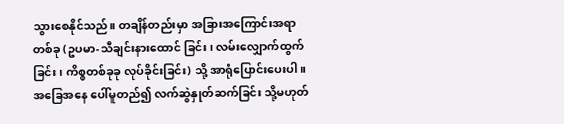သွားစေနိုင်သည်။ တချိန်တည်းမှာ အခြားအကြောင်းအရာတစ်ခု (ဥပမာ-သီချင်းနားထောင် ခြင်း၊ လမ်းလျှောက်ထွက်ခြင်း၊ ကိစ္စတစ်ခုခု လုပ်ခိုင်းခြင်း) သို့ အာရုံပြောင်းပေးပါ။ အခြေအနေ ပေါ်မူတည်၍ လက်ဆွဲနှုတ်ဆက်ခြင်း သို့မဟုတ်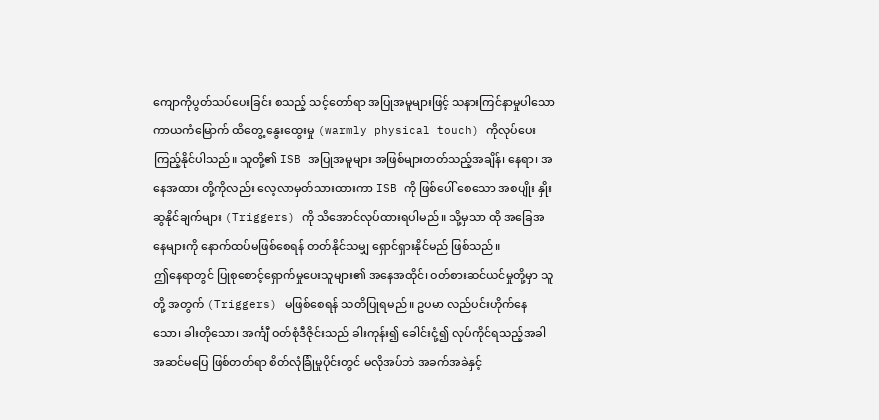ကျောကိုပွတ်သပ်ပေးခြင်း စသည့် သင့်တော်ရာ အပြုအမူများဖြင့် သနားကြင်နာမှုပါသော ကာယကံမြောက် ထိတွေ့ နွေးထွေးမှု (warmly physical touch) ကိုလုပ်ပေးကြည့်နိုင်ပါသည်။ သူတို့၏ ISB အပြုအမူများ အဖြစ်များတတ်သည့်အချိန်၊ နေရာ၊ အနေအထား တို့ကိုလည်း လေ့လာမှတ်သားထားကာ ISB ကို ဖြစ်ပေါ် စေသော အစပျိုး နှိုးဆွနိုင်ချက်များ (Triggers) ကို သိအောင်လုပ်ထားရပါမည်။ သို့မှသာ ထို အခြေအနေများကို နောက်ထပ်မဖြစ်စေရန် တတ်နိုင်သမျှ ရှောင်ရှားနိုင်မည် ဖြစ်သည်။
ဤနေရာတွင် ပြုစုစောင့်ရှောက်မှုပေးသူများ၏ အနေအထိုင်၊ ဝတ်စားဆင်ယင်မှုတို့မှာ သူတို့ အတွက် (Triggers) မဖြစ်စေရန် သတိပြုရမည်။ ဥပမာ လည်ပင်းဟိုက်နေသော၊ ခါးတိုသော၊ အင်္ကျီ ဝတ်စုံဒီဇိုင်းသည် ခါးကုန်း၍ ခေါင်းငုံ့၍ လုပ်ကိုင်ရသည့်အခါ အဆင်မပြေ ဖြစ်တတ်ရာ စိတ်လုံခြုံမှုပိုင်းတွင် မလိုအပ်ဘဲ အခက်အခဲနှင့်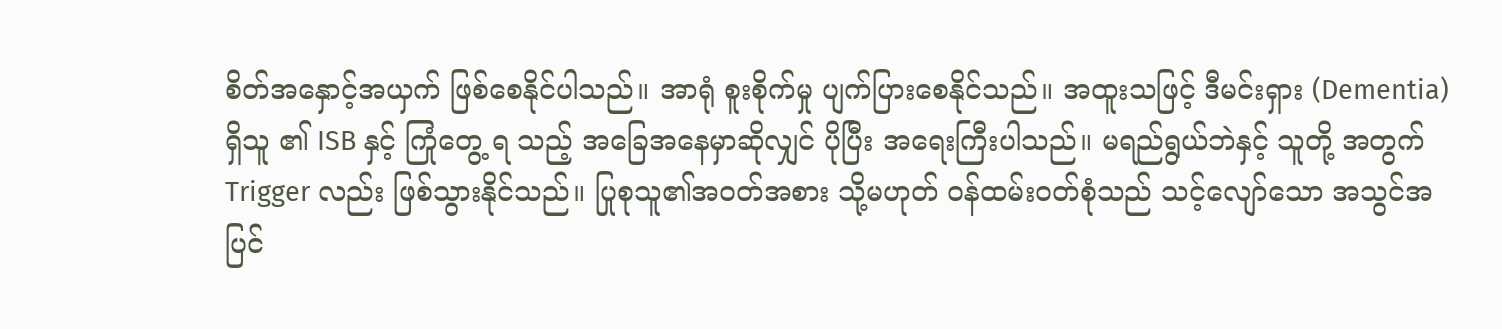စိတ်အနှောင့်အယှက် ဖြစ်စေနိုင်ပါသည်။ အာရုံ စူးစိုက်မှု ပျက်ပြားစေနိုင်သည်။ အထူးသဖြင့် ဒီမင်းရှား (Dementia) ရှိသူ ၏ ISB နှင့် ကြုံတွေ့ ရ သည့် အခြေအနေမှာဆိုလျှင် ပိုပြီး အရေးကြီးပါသည်။ မရည်ရွယ်ဘဲနှင့် သူတို့ အတွက် Trigger လည်း ဖြစ်သွားနိုင်သည်။ ပြုစုသူ၏အဝတ်အစား သို့မဟုတ် ဝန်ထမ်းဝတ်စုံသည် သင့်လျော်သော အသွင်အပြင်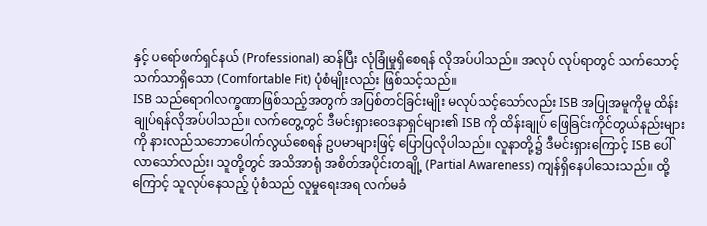နှင့် ပရော်ဖက်ရှင်နယ် (Professional) ဆန်ပြီး လုံခြုံမှုရှိစေရန် လိုအပ်ပါသည်။ အလုပ် လုပ်ရာတွင် သက်သောင့်သက်သာရှိသော (Comfortable Fit) ပုံစံမျိုးလည်း ဖြစ်သင့်သည်။
ISB သည်ရောဂါလက္ခဏာဖြစ်သည့်အတွက် အပြစ်တင်ခြင်းမျိုး မလုပ်သင့်သော်လည်း ISB အပြုအမူကိုမူ ထိန်းချုပ်ရန်လိုအပ်ပါသည်။ လက်တွေ့တွင် ဒီမင်းရှားဝေဒနာရှင်များ၏ ISB ကို ထိန်းချုပ် ဖြေခြင်းကိုင်တွယ်နည်းများကို နားလည်သဘောပေါက်လွယ်စေရန် ဥပမာများဖြင့် ပြောပြလိုပါသည်။ လူနာတို့၌ ဒီမင်းရှားကြောင့် ISB ပေါ်လာသော်လည်း၊ သူတို့တွင် အသိအာရုံ အစိတ်အပိုင်းတချို့ (Partial Awareness) ကျန်ရှိနေပါသေးသည်။ ထို့ကြောင့် သူလုပ်နေသည့် ပုံစံသည် လူမှုရေးအရ လက်မခံ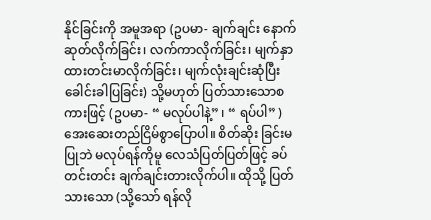နိုင်ခြင်းကို အမူအရာ (ဥပမာ- ချက်ချင်း နောက်ဆုတ်လိုက်ခြင်း၊ လက်ကာလိုက်ခြင်း၊ မျက်နှာထားတင်းမာလိုက်ခြင်း၊ မျက်လုံးချင်းဆုံပြီး ခေါင်းခါပြခြင်း) သို့မဟုတ် ပြတ်သားသောစကားဖြင့် (ဥပမာ- “ မလုပ်ပါနဲ့” ၊ “ ရပ်ပါ” ) အေးဆေးတည်ငြိမ်စွာပြောပါ။ စိတ်ဆိုး ခြင်းမပြုဘဲ မလုပ်ရန်ကိုမူ လေသံပြတ်ပြတ်ဖြင့် ခပ်တင်းတင်း ချက်ချင်းတားလိုက်ပါ။ ထိုသို့ ပြတ်သားသော (သို့သော် ရန်လို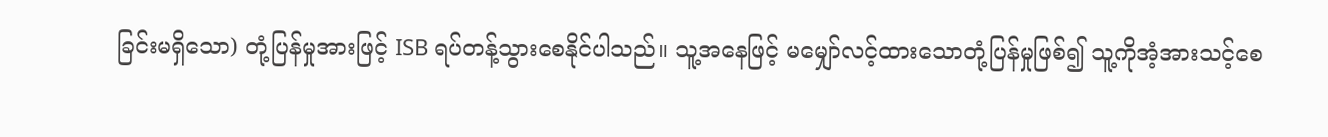ခြင်းမရှိသော) တုံ့ပြန်မှုအားဖြင့် ISB ရပ်တန့်သွားစေနိုင်ပါသည်။ သူ့အနေဖြင့် မမျှော်လင့်ထားသောတုံ့ပြန်မှုဖြစ်၍ သူ့ကိုအံ့အားသင့်စေ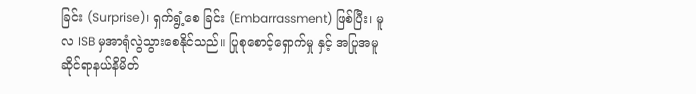ခြင်း (Surprise)၊ ရှက်ရွံ့စေ ခြင်း (Embarrassment) ဖြစ်ပြီး၊ မူလ ISB မှအာရုံလွဲသွားစေနိုင်သည်။ ပြုစုစောင့်ရှောက်မှု နှင့် အပြုအမူဆိုင်ရာနယ်နိမိတ်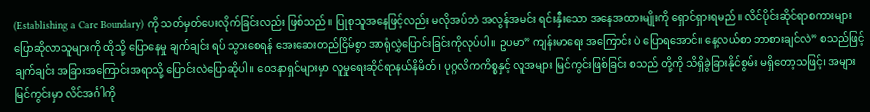(Establishing a Care Boundary) ကို သတ်မှတ်ပေးလိုက်ခြင်းလည်း ဖြစ်သည်။ ပြုစုသူအနေဖြင့်လည်း မလိုအပ်ဘဲ အလွန်အမင်း ရင်းနှီးသော အနေအထားမျိုးကို ရှောင်ရှားရမည်။ လိင်ပိုင်းဆိုင်ရာစကားများ ပြောဆိုလာသူများကို ထိုသို့ ပြောနေမှု ချက်ချင်း ရပ် သွားစေရန် အေးဆေးတည်ငြိမ်စွာ အာရုံလွှဲပြောင်းခြင်းကိုလုပ်ပါ။ ဥပမာ” ကျန်းမာရေး အကြောင်း ပဲ ပြောရအောင်။ နေ့လယ်စာ ဘာစားချင်လဲ” စသည်ဖြင့် ချက်ချင်း အခြားအကြောင်းအရာသို့ ပြောင်းလဲပြောဆိုပါ။ ဝေဒနာရှင်များမှာ လူမှုရေးဆိုင်ရာနယ်နိမိတ်၊ ပုဂ္ဂလိကကိစ္စနှင့် လူအများ မြင်ကွင်းဖြစ်ခြင်း စသည် တို့ကို သိရှိခွဲခြားနိုင်စွမ်း မရှိတော့သဖြင့်၊ အများမြင်ကွင်းမှာ လိင်အင်္ဂါကို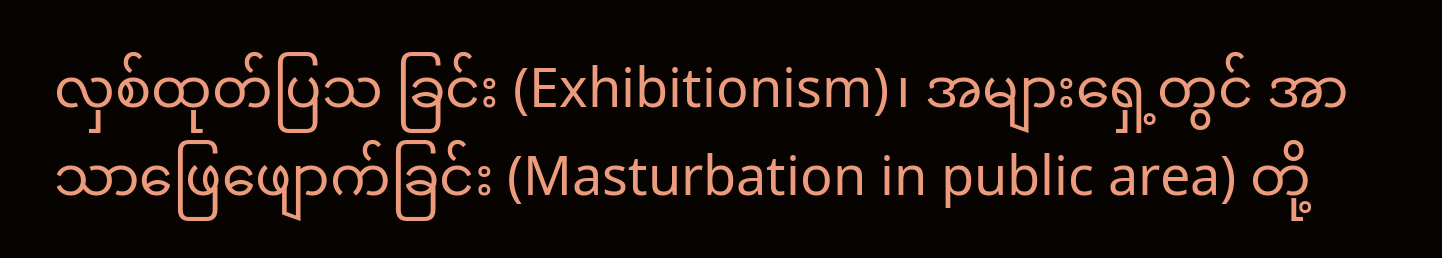လှစ်ထုတ်ပြသ ခြင်း (Exhibitionism)၊ အများရှေ့တွင် အာသာဖြေဖျောက်ခြင်း (Masturbation in public area) တို့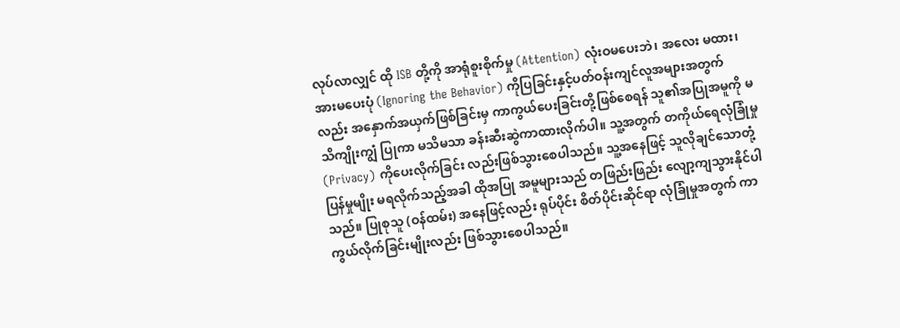လုပ်လာလျှင် ထို ISB တို့ကို အာရုံစူးစိုက်မှု (Attention) လုံးဝမပေးဘဲ၊ အလေး မထား၊ အားမပေးပုံ (Ignoring the Behavior) ကိုပြခြင်းနှင့်ပတ်ဝန်းကျင်လူအများအတွက်လည်း အနှောက်အယှက်ဖြစ်ခြင်းမှ ကာကွယ်ပေးခြင်းတို့ဖြစ်စေရန် သူ၏အပြုအမူကို မသိကျိုးကျွံ ပြုကာ မသိမသာ ခန်းဆီးဆွဲကာထားလိုက်ပါ။ သူ့အတွက် တကိုယ်ရေလုံခြုံမှု (Privacy) ကိုပေးလိုက်ခြင်း လည်းဖြစ်သွားစေပါသည်။ သူ့အနေဖြင့် သူလိုချင်သောတုံ့ပြန်မှုမျိုး မရလိုက်သည့်အခါ ထိုအပြု အမူများသည် တဖြည်းဖြည်း လျော့ကျသွားနိုင်ပါသည်။ ပြုစုသူ (ဝန်ထမ်း) အနေဖြင့်လည်း ရုပ်ပိုင်း စိတ်ပိုင်းဆိုင်ရာ လုံခြုံမှုအတွက် ကာကွယ်လိုက်ခြင်းမျိုးလည်း ဖြစ်သွားစေပါသည်။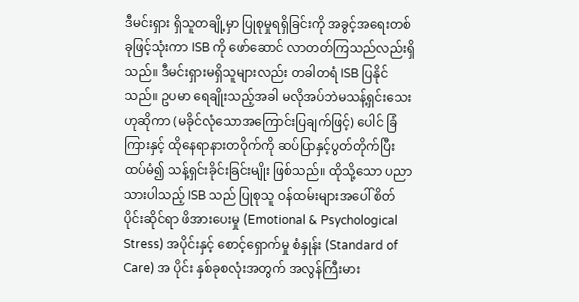ဒီမင်းရှား ရှိသူတချို့မှာ ပြုစုမှုရရှိခြင်းကို အခွင့်အရေးတစ်ခုဖြင့်သုံးကာ ISB ကို ဖော်ဆောင် လာတတ်ကြသည်လည်းရှိသည်။ ဒီမင်းရှားမရှိသူများလည်း တခါတရံ ISB ပြနိုင်သည်။ ဥပမာ ရေချိုးသည့်အခါ မလိုအပ်ဘဲမသန့်ရှင်းသေးဟုဆိုကာ (မခိုင်လုံသောအကြောင်းပြချက်ဖြင့်) ပေါင် ခြံကြားနှင့် ထိုနေရာနားတဝိုက်ကို ဆပ်ပြာနှင့်ပွတ်တိုက်ပြီး ထပ်မံ၍ သန့်ရှင်းခိုင်းခြင်းမျိုး ဖြစ်သည်။ ထိုသို့သော ပညာသားပါသည့် ISB သည် ပြုစုသူ ဝန်ထမ်းများအပေါ် စိတ်ပိုင်းဆိုင်ရာ ဖိအားပေးမှု (Emotional & Psychological Stress) အပိုင်းနှင့် စောင့်ရှောက်မှု စံနှုန်း (Standard of Care) အ ပိုင်း နှစ်ခုစလုံးအတွက် အလွန်ကြီးမား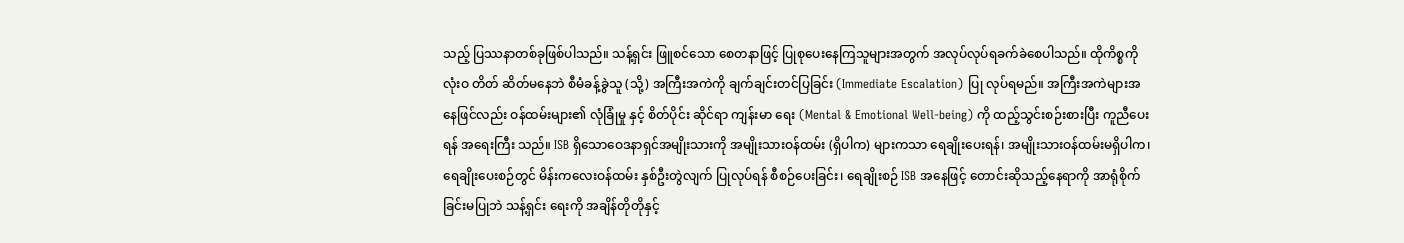သည့် ပြဿနာတစ်ခုဖြစ်ပါသည်။ သန့်ရှင်း ဖြူစင်သော စေတနာဖြင့် ပြုစုပေးနေကြသူများအတွက် အလုပ်လုပ်ရခက်ခဲစေပါသည်။ ထိုကိစ္စကို လုံးဝ တိတ် ဆိတ်မနေဘဲ စီမံခန့်ခွဲသူ (သို့) အကြီးအကဲကို ချက်ချင်းတင်ပြခြင်း (Immediate Escalation) ပြု လုပ်ရမည်။ အကြီးအကဲများအနေဖြင်လည်း ဝန်ထမ်းများ၏ လုံခြုံမှု နှင့် စိတ်ပိုင်း ဆိုင်ရာ ကျန်းမာ ရေး (Mental & Emotional Well-being) ကို ထည့်သွင်းစဉ်းစားပြီး ကူညီပေးရန် အရေးကြီး သည်။ ISB ရှိသောဝေဒနာရှင်အမျိုးသားကို အမျိုးသားဝန်ထမ်း (ရှိပါက) များကသာ ရေချိုးပေးရန်၊ အမျိုးသားဝန်ထမ်းမရှိပါက၊ ရေချိုးပေးစဉ်တွင် မိန်းကလေးဝန်ထမ်း နှစ်ဦးတွဲလျက် ပြုလုပ်ရန် စီစဉ်ပေးခြင်း၊ ရေချိုးစဉ် ISB အနေဖြင့် တောင်းဆိုသည့်နေရာကို အာရုံစိုက် ခြင်းမပြုဘဲ သန့်ရှင်း ရေးကို အချိန်တိုတိုနှင့်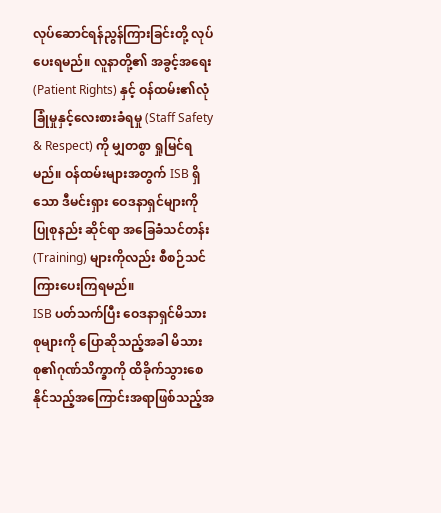လုပ်ဆောင်ရန်ညွန်ကြားခြင်းတို့ လုပ်ပေးရမည်။ လူနာတို့၏ အခွင့်အရေး (Patient Rights) နှင့် ဝန်ထမ်း၏လုံခြုံမှုနှင့်လေးစားခံရမှု (Staff Safety & Respect) ကို မျှတစွာ ရှုမြင်ရမည်။ ဝန်ထမ်းများအတွက် ISB ရှိသော ဒီမင်းရှား ဝေဒနာရှင်များကို ပြုစုနည်း ဆိုင်ရာ အခြေခံသင်တန်း (Training) များကိုလည်း စီစဉ်သင်ကြားပေးကြရမည်။
ISB ပတ်သက်ပြီး ဝေဒနာရှင်မိသားစုများကို ပြောဆိုသည့်အခါ မိသားစု၏ဂုဏ်သိက္ခာကို ထိခိုက်သွားစေနိုင်သည့်အကြောင်းအရာဖြစ်သည့်အ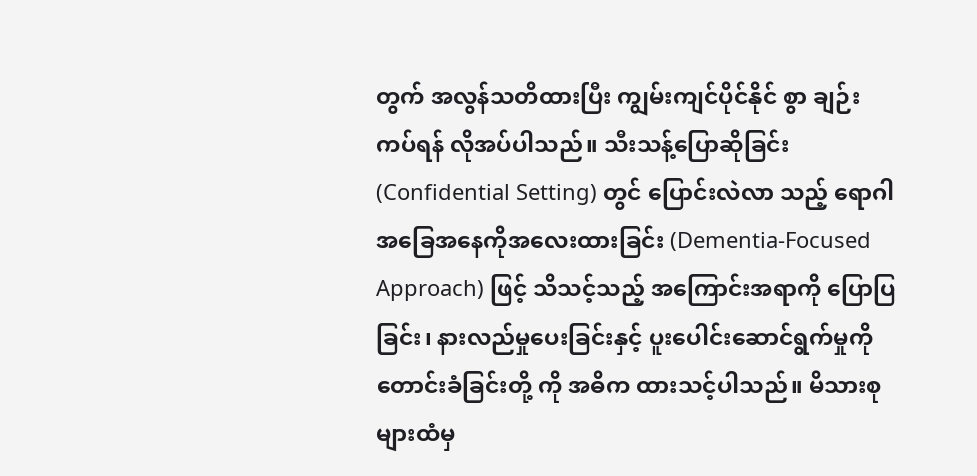တွက် အလွန်သတိထားပြီး ကျွမ်းကျင်ပိုင်နိုင် စွာ ချဉ်းကပ်ရန် လိုအပ်ပါသည်။ သီးသန့်ပြောဆိုခြင်း (Confidential Setting) တွင် ပြောင်းလဲလာ သည့် ရောဂါအခြေအနေကိုအလေးထားခြင်း (Dementia-Focused Approach) ဖြင့် သိသင့်သည့် အကြောင်းအရာကို ပြောပြခြင်း၊ နားလည်မှုပေးခြင်းနှင့် ပူးပေါင်းဆောင်ရွက်မှုကို တောင်းခံခြင်းတို့ ကို အဓိက ထားသင့်ပါသည်။ မိသားစုများထံမှ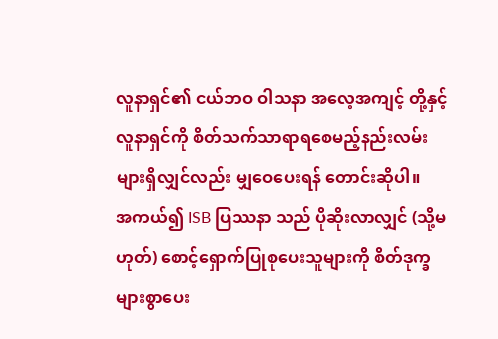လူနာရှင်၏ ငယ်ဘဝ ဝါသနာ အလေ့အကျင့် တို့နှင့် လူနာရှင်ကို စိတ်သက်သာရာရစေမည့်နည်းလမ်းများရှိလျှင်လည်း မျှဝေပေးရန် တောင်းဆိုပါ။
အကယ်၍ ISB ပြဿနာ သည် ပိုဆိုးလာလျှင် (သို့မဟုတ်) စောင့်ရှောက်ပြုစုပေးသူများကို စိတ်ဒုက္ခများစွာပေး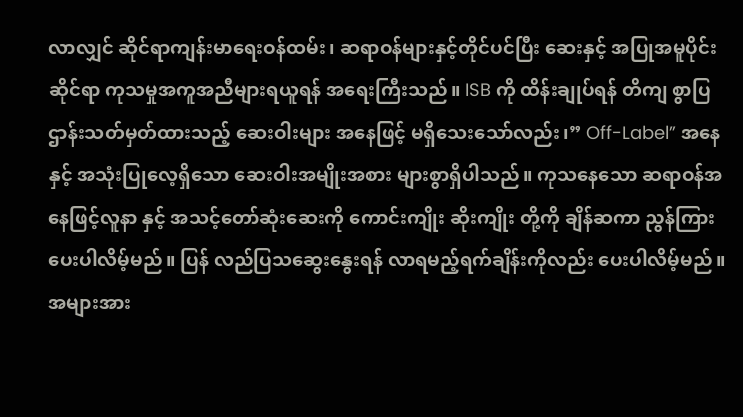လာလျှင် ဆိုင်ရာကျန်းမာရေးဝန်ထမ်း၊ ဆရာဝန်များနှင့်တိုင်ပင်ပြီး ဆေးနှင့် အပြုအမူပိုင်းဆိုင်ရာ ကုသမှုအကူအညီများရယူရန် အရေးကြီးသည်။ ISB ကို ထိန်းချုပ်ရန် တိကျ စွာပြဌာန်းသတ်မှတ်ထားသည့် ဆေးဝါးများ အနေဖြင့် မရှိသေးသော်လည်း၊” Off-Label” အနေနှင့် အသုံးပြုလေ့ရှိသော ဆေးဝါးအမျိုးအစား များစွာရှိပါသည်။ ကုသနေသော ဆရာဝန်အနေဖြင့်လူနာ နှင့် အသင့်တော်ဆုံးဆေးကို ကောင်းကျိုး ဆိုးကျိုး တို့ကို ချိန်ဆကာ ညွန်ကြားပေးပါလိမ့်မည်။ ပြန် လည်ပြသဆွေးနွေးရန် လာရမည့်ရက်ချိန်းကိုလည်း ပေးပါလိမ့်မည်။ အများအား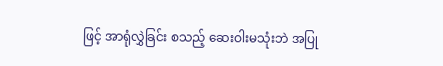ဖြင့် အာရုံလွှဲခြင်း စသည့် ဆေးဝါးမသုံးဘဲ အပြု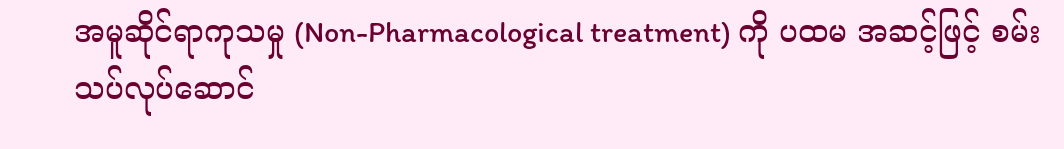အမူဆိုင်ရာကုသမှု (Non-Pharmacological treatment) ကို ပထမ အဆင့်ဖြင့် စမ်းသပ်လုပ်ဆောင်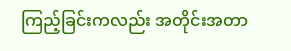ကြည့်ခြင်းကလည်း အတိုင်းအတာ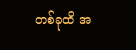တစ်ခုထိ အ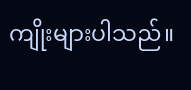ကျိုးများပါသည်။